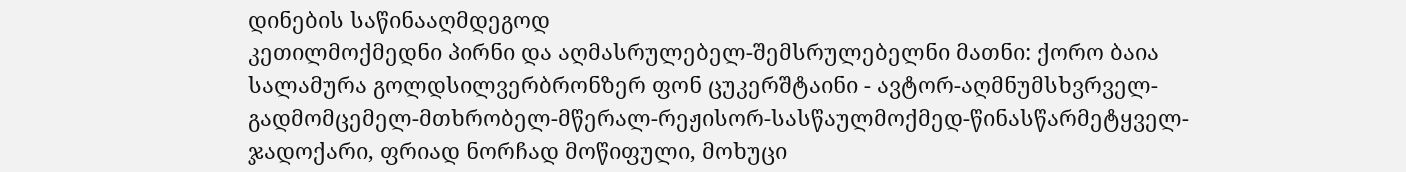დინების საწინააღმდეგოდ
კეთილმოქმედნი პირნი და აღმასრულებელ-შემსრულებელნი მათნი: ქორო ბაია სალამურა გოლდსილვერბრონზერ ფონ ცუკერშტაინი - ავტორ-აღმნუმსხვრველ-გადმომცემელ-მთხრობელ-მწერალ-რეჟისორ-სასწაულმოქმედ-წინასწარმეტყველ-ჯადოქარი, ფრიად ნორჩად მოწიფული, მოხუცი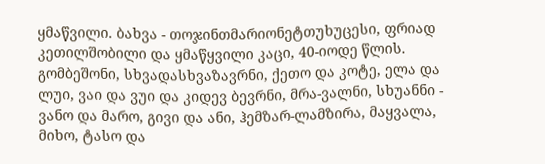ყმაწვილი. ბახვა - თოჯინთმარიონეტთუხუცესი, ფრიად კეთილშობილი და ყმაწყვილი კაცი, 40-იოდე წლის. გომბეშონი, სხვადასხვაზავრნი, ქეთო და კოტე, ელა და ლუი, ვაი და ვუი და კიდევ ბევრნი, მრა-ვალნი, სხუანნი - ვანო და მარო, გივი და ანი, ჰემზარ-ლამზირა, მაყვალა, მიხო, ტასო და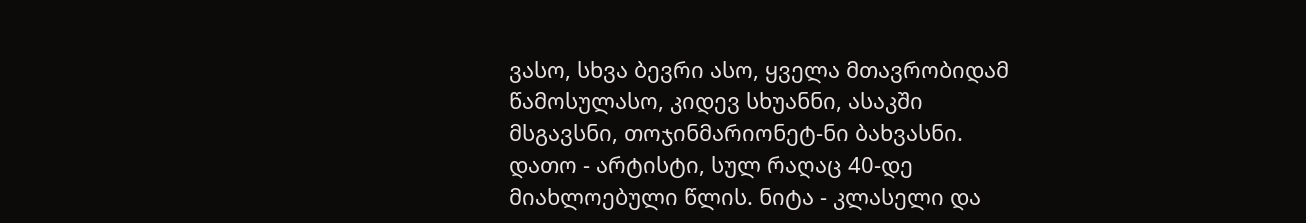ვასო, სხვა ბევრი ასო, ყველა მთავრობიდამ წამოსულასო, კიდევ სხუანნი, ასაკში მსგავსნი, თოჯინმარიონეტ-ნი ბახვასნი. დათო - არტისტი, სულ რაღაც 40-დე მიახლოებული წლის. ნიტა - კლასელი და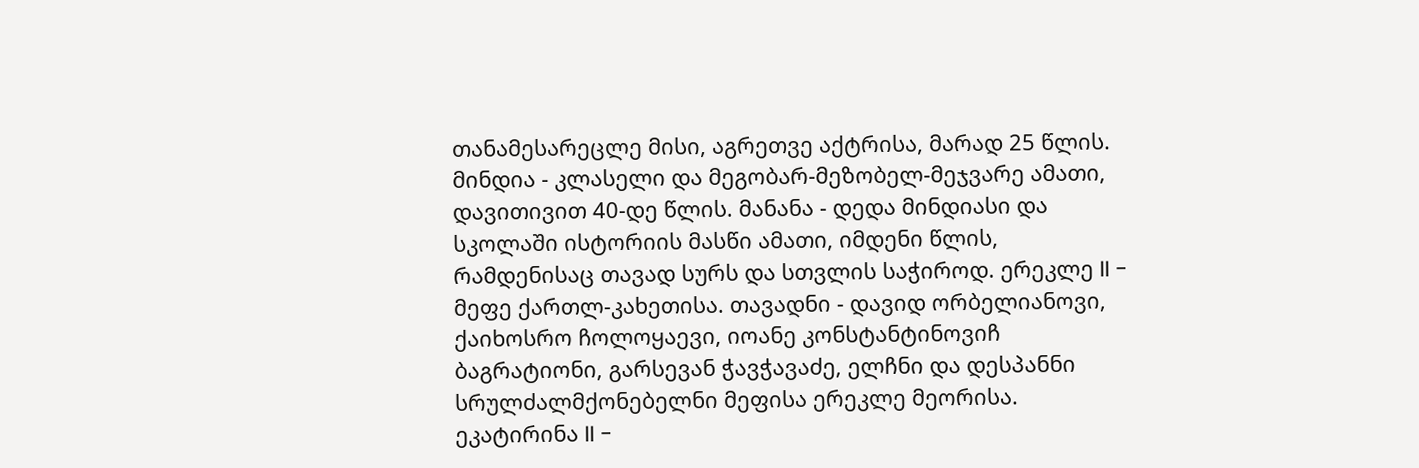თანამესარეცლე მისი, აგრეთვე აქტრისა, მარად 25 წლის. მინდია - კლასელი და მეგობარ-მეზობელ-მეჯვარე ამათი, დავითივით 40-დე წლის. მანანა - დედა მინდიასი და სკოლაში ისტორიის მასწი ამათი, იმდენი წლის, რამდენისაც თავად სურს და სთვლის საჭიროდ. ერეკლე II - მეფე ქართლ-კახეთისა. თავადნი - დავიდ ორბელიანოვი, ქაიხოსრო ჩოლოყაევი, იოანე კონსტანტინოვიჩ ბაგრატიონი, გარსევან ჭავჭავაძე, ელჩნი და დესპანნი სრულძალმქონებელნი მეფისა ერეკლე მეორისა. ეკატირინა II -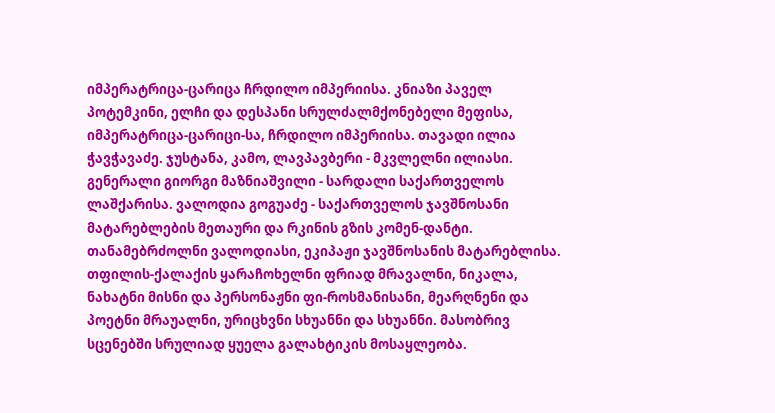იმპერატრიცა-ცარიცა ჩრდილო იმპერიისა. კნიაზი პაველ პოტემკინი, ელჩი და დესპანი სრულძალმქონებელი მეფისა, იმპერატრიცა-ცარიცი-სა, ჩრდილო იმპერიისა. თავადი ილია ჭავჭავაძე. ჯუსტანა, კამო, ლავპავბერი - მკვლელნი ილიასი. გენერალი გიორგი მაზნიაშვილი - სარდალი საქართველოს ლაშქარისა. ვალოდია გოგუაძე - საქართველოს ჯავშნოსანი მატარებლების მეთაური და რკინის გზის კომენ-დანტი. თანამებრძოლნი ვალოდიასი, ეკიპაჟი ჯავშნოსანის მატარებლისა. თფილის-ქალაქის ყარაჩოხელნი ფრიად მრავალნი, ნიკალა, ნახატნი მისნი და პერსონაჟნი ფი-როსმანისანი, მეარღნენი და პოეტნი მრაუალნი, ურიცხვნი სხუანნი და სხუანნი. მასობრივ სცენებში სრულიად ყუელა გალახტიკის მოსაყლეობა.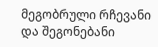მეგობრული რჩევანი და შეგონებანი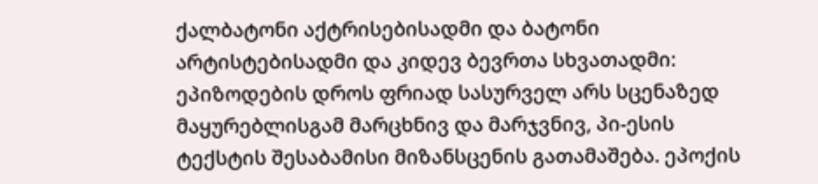ქალბატონი აქტრისებისადმი და ბატონი არტისტებისადმი და კიდევ ბევრთა სხვათადმი: ეპიზოდების დროს ფრიად სასურველ არს სცენაზედ მაყურებლისგამ მარცხნივ და მარჯვნივ, პი-ესის ტექსტის შესაბამისი მიზანსცენის გათამაშება. ეპოქის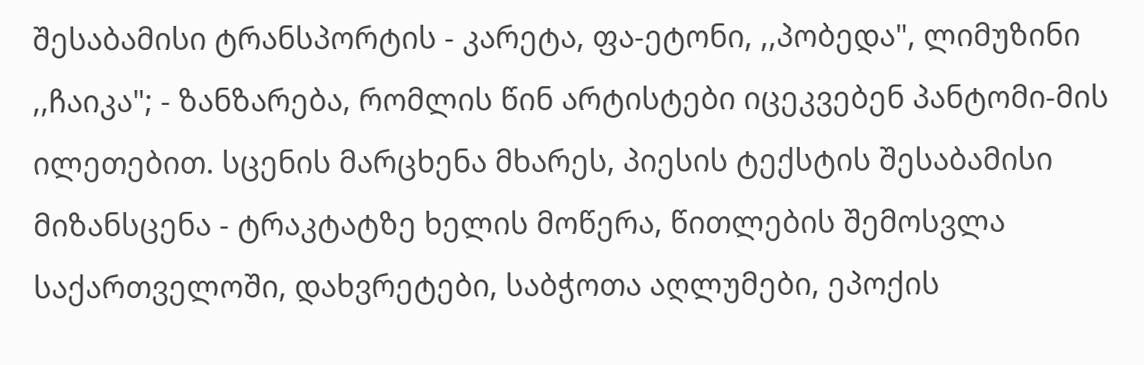შესაბამისი ტრანსპორტის - კარეტა, ფა-ეტონი, ,,პობედა", ლიმუზინი ,,ჩაიკა"; - ზანზარება, რომლის წინ არტისტები იცეკვებენ პანტომი-მის ილეთებით. სცენის მარცხენა მხარეს, პიესის ტექსტის შესაბამისი მიზანსცენა - ტრაკტატზე ხელის მოწერა, წითლების შემოსვლა საქართველოში, დახვრეტები, საბჭოთა აღლუმები, ეპოქის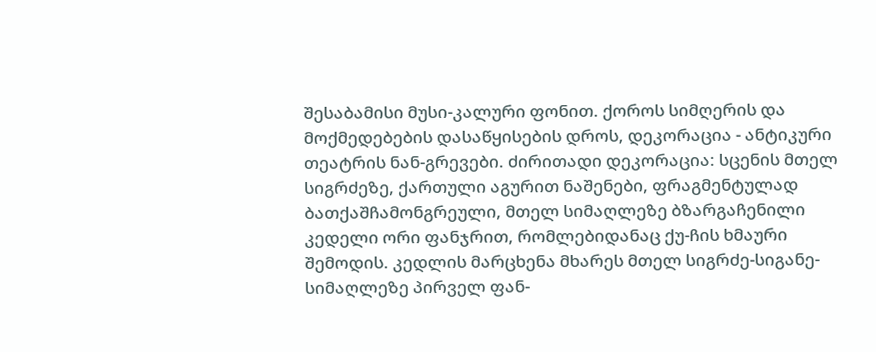შესაბამისი მუსი-კალური ფონით. ქოროს სიმღერის და მოქმედებების დასაწყისების დროს, დეკორაცია - ანტიკური თეატრის ნან-გრევები. ძირითადი დეკორაცია: სცენის მთელ სიგრძეზე, ქართული აგურით ნაშენები, ფრაგმენტულად ბათქაშჩამონგრეული, მთელ სიმაღლეზე ბზარგაჩენილი კედელი ორი ფანჯრით, რომლებიდანაც ქუ-ჩის ხმაური შემოდის. კედლის მარცხენა მხარეს მთელ სიგრძე-სიგანე-სიმაღლეზე პირველ ფან-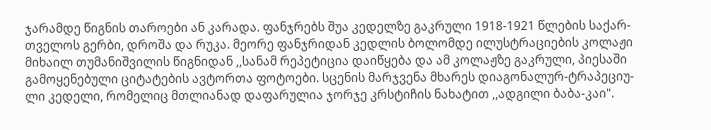ჯარამდე წიგნის თაროები ან კარადა. ფანჯრებს შუა კედელზე გაკრული 1918-1921 წლების საქარ-თველოს გერბი, დროშა და რუკა. მეორე ფანჯრიდან კედლის ბოლომდე ილუსტრაციების კოლაჟი მიხაილ თუმანიშვილის წიგნიდან ,,სანამ რეპეტიცია დაიწყება და ამ კოლაჟზე გაკრული, პიესაში გამოყენებული ციტატების ავტორთა ფოტოები. სცენის მარჯვენა მხარეს დიაგონალურ-ტრაპეციუ-ლი კედელი, რომელიც მთლიანად დაფარულია ჯორჯე კრსტიჩის ნახატით ,,ადგილი ბაბა-კაი".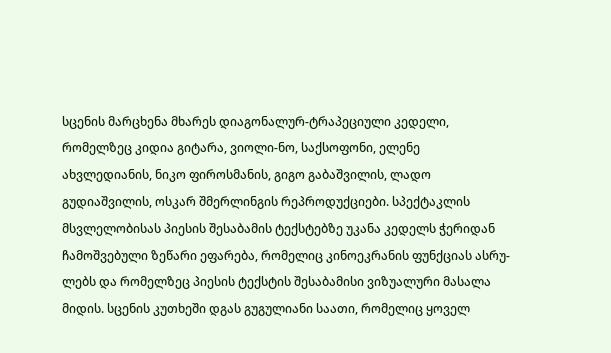სცენის მარცხენა მხარეს დიაგონალურ-ტრაპეციული კედელი, რომელზეც კიდია გიტარა, ვიოლი-ნო, საქსოფონი, ელენე ახვლედიანის, ნიკო ფიროსმანის, გიგო გაბაშვილის, ლადო გუდიაშვილის, ოსკარ შმერლინგის რეპროდუქციები. სპექტაკლის მსვლელობისას პიესის შესაბამის ტექსტებზე უკანა კედელს ჭერიდან ჩამოშვებული ზეწარი ეფარება, რომელიც კინოეკრანის ფუნქციას ასრუ-ლებს და რომელზეც პიესის ტექსტის შესაბამისი ვიზუალური მასალა მიდის. სცენის კუთხეში დგას გუგულიანი საათი, რომელიც ყოველ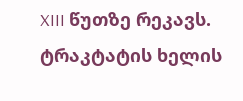XIII წუთზე რეკავს. ტრაკტატის ხელის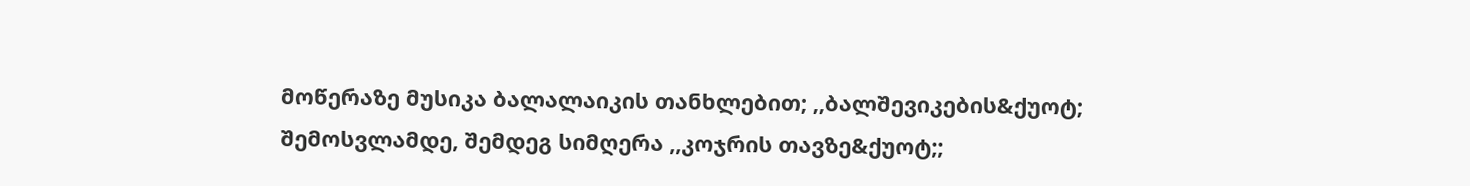მოწერაზე მუსიკა ბალალაიკის თანხლებით; ,,ბალშევიკების&ქუოტ; შემოსვლამდე, შემდეგ სიმღერა ,,კოჯრის თავზე&ქუოტ;;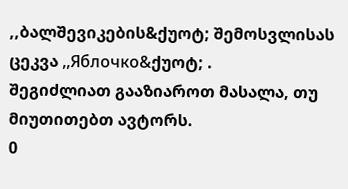,,ბალშევიკების&ქუოტ; შემოსვლისას ცეკვა ,,Яблочко&ქუოტ; .
შეგიძლიათ გააზიაროთ მასალა, თუ მიუთითებთ ავტორს.
0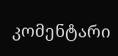კომენტარი